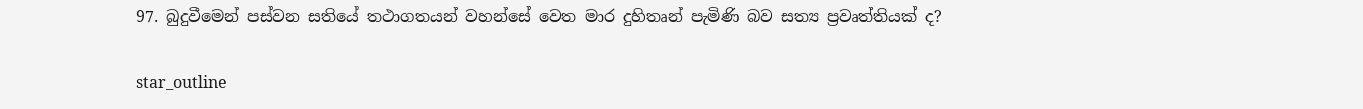97. බුදුවීමෙන් පස්වන සතියේ තථාගතයන් වහන්සේ වෙත මාර දුහිතෘන් පැමිණි බව සත්‍ය ප්‍ර‍වෘත්තියක් ද?

star_outline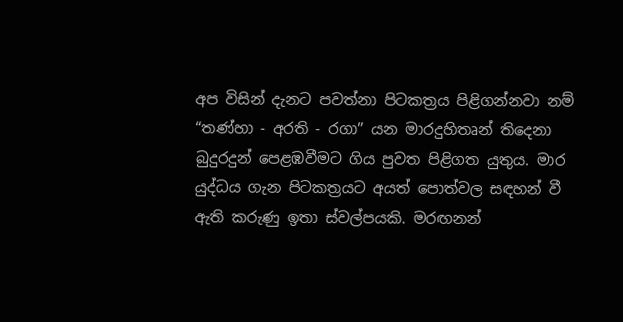අප විසින් දැනට පවත්නා පිටකත්‍ර‍ය පිළිගන්නවා නම් “තණ්හා - අරති - රගා” යන මාරදුහිතෘන් තිදෙනා බුදුරදුන් පෙළඹවීමට ගිය පුවත පිළිගත යුතුය. මාර යුද්ධය ගැන පිටකත්‍ර‍යට අයත් පොත්වල සඳහන් වී ඇති කරුණු ඉතා ස්වල්පයකි. මරඟනන්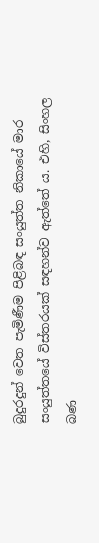බුදුරදුන් වෙත පැමිණීම පිළිබඳ සංයුත්ත නිකායේ මාර සංයුත්තයේ විස්තරයක් සඳහන්ව ඇත්තේ ය. එහි, සිංහල බණ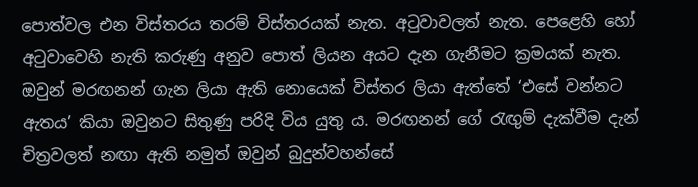පොත්වල එන විස්තරය තරම් විස්තරයක් නැත. අටුවාවලත් නැත. පෙළෙහි හෝ අටුවාවෙහි නැති කරුණු අනුව පොත් ලියන අයට දැන ගැනීමට ක්‍ර‍මයක් නැත. ඔවුන් මරඟනන් ගැන ලියා ඇති නොයෙක් විස්තර ලියා ඇත්තේ ‘එසේ වන්නට ඇතය’ කියා ඔවුනට සිතුණු පරිදි විය යුතු ය. මරඟනන් ගේ රැඟුම් දැක්වීම දැන් චිත්‍ර‍වලත් නඟා ඇති නමුත් ඔවුන් බුදුන්වහන්සේ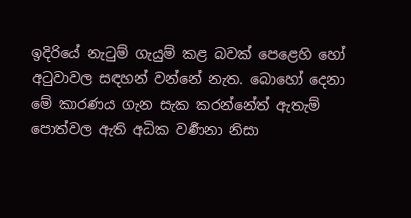ඉදිරියේ නැටුම් ගැයුම් කළ බවක් පෙළෙහි හෝ අටුවාවල සඳහන් වන්නේ නැත. බොහෝ දෙනා මේ කාරණය ගැන සැක කරන්නේත් ඇතැම් පොත්වල ඇති අධික වර්‍ණනා නිසා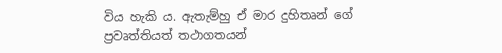විය හැකි ය. ඇතැම්හු ඒ මාර දුහිතෘන් ගේ ප්‍ර‍වෘත්තියත් තථාගතයන්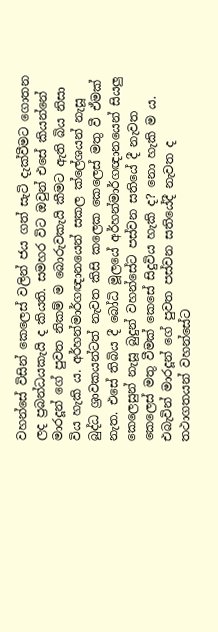වහන්සේ විසින් කෙලෙස් වලින් ජය ගත් සැටි දැක්වීමට ගොතන ලද ප්‍ර‍බන්ධයකැයි ද කියති. සමහර විට ඔවුන් එසේ කියන්නේ මාරදූන් ගේ පුවත නිකම් ම බොරුවකැයි කීමට ඇති බිය නිසා විය හැකි ය. අර්හන්මාර්ගඥානයෙන් සකල ක්ලේශයන් නැසූ බුද්ධ ශ්‍රාවකයන්ටත් නැවත කිසි කලෙක කෙලෙස් මතු වී ඒමක් නැත. එසේ තිබිය දී බෝධි මූලයේ අර්හන්මාර්ගඥානයෙන් සියලු කෙලෙසුන් නැසූ බුදුන් වහන්සේට පස්වන සතියේ දී නැවත කෙලෙස් මතු වීමක් කෙසේ සිදුවිය හැකි ද? නො හැකි ම ය. එබැවින් මාරදූන් ගේ පුවත පස්වන සතියේදී නැවත ද තථාගතයන් වහන්සේට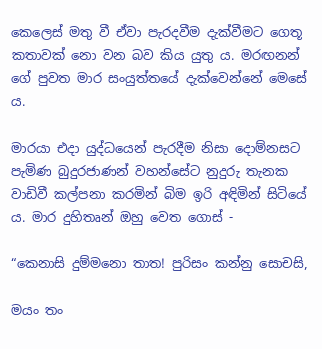කෙලෙස් මතු වී ඒවා පැරදවීම දැක්වීමට ගෙතූ කතාවක් නො වන බව කිය යුතු ය. මරඟනන් ගේ පුවත මාර සංයුත්තයේ දැක්වෙන්නේ මෙසේ ය.

මාරයා එදා යුද්ධයෙන් පැරදීම නිසා දොම්නසට පැමිණ බුදුරජාණන් වහන්සේට නුදුරු තැනක වාඩිවී කල්පනා කරමින් බිම ඉරි අඳිමින් සිටියේ ය. මාර දුහිතෘන් ඔහු වෙත ගොස් -

“කෙනාසි දුම්මනො තාත! පුරිසං කන්නු සොචසි,

මයං තං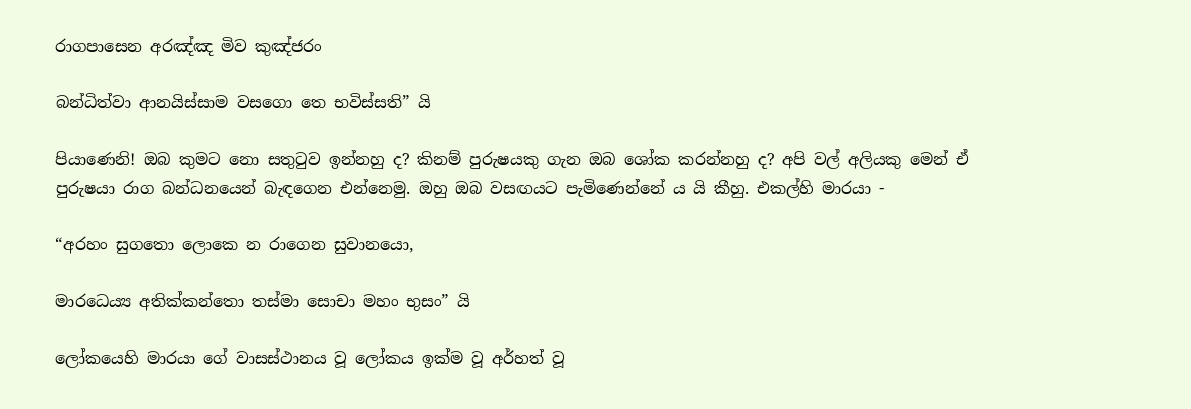රාගපාසෙන අරඤ්ඤ මිව කුඤ්ජරං

බන්ධිත්වා ආනයිස්සාම වසගො තෙ භවිස්සති” යි

පියාණෙනි! ඔබ කුමට නො සතුටුව ඉන්නහු ද? කිනම් පුරුෂයකු ගැන ඔබ ශෝක කරන්නහු ද? අපි වල් අලියකු මෙන් ඒ පුරුෂයා රාග බන්ධනයෙන් බැඳගෙන එන්නෙමු. ඔහු ඔබ වසඟයට පැමිණෙන්නේ ය යි කීහු. එකල්හි මාරයා -

“අරහං සුගතො ලොකෙ න රාගෙන සුවානයො,

මාරධෙය්‍ය අතික්කන්තො තස්මා සොචා මහං භුසං” යි

ලෝකයෙහි මාරයා ගේ වාසස්ථානය වූ ලෝකය ඉක්ම වූ අර්හත් වූ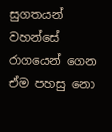සුගතයන් වහන්සේ රාගයෙන් ගෙන ඒම පහසු නො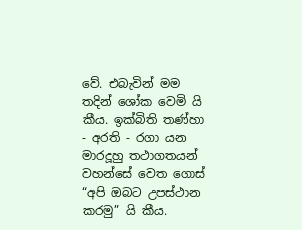වේ. එබැවින් මම තදින් ශෝක වෙමි යි කීය. ඉක්බිති තණ්හා - අරති - රගා යන මාරදූහු තථාගතයන් වහන්සේ වෙත ගොස් “අපි ඔබට උපස්ථාන කරමු” යි කීය.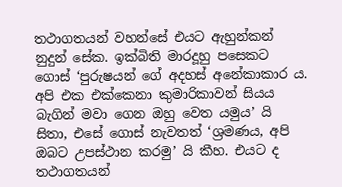තථාගතයන් වහන්සේ එයට ඇහුන්කන් නුදුන් සේක. ඉක්බිති මාරදූහු පසෙකට ගොස් ‘පුරුෂයන් ගේ අදහස් අනේකාකාර ය. අපි එක එක්කෙනා කුමාරිකාවන් සියය බැගින් මවා ගෙන ඔහු වෙත යමුය’ යි සිතා, එසේ ගොස් නැවතත් ‘ශ්‍ර‍මණය, අපි ඔබට උපස්ථාන කරමු’ යි කීහ. එයට ද තථාගතයන්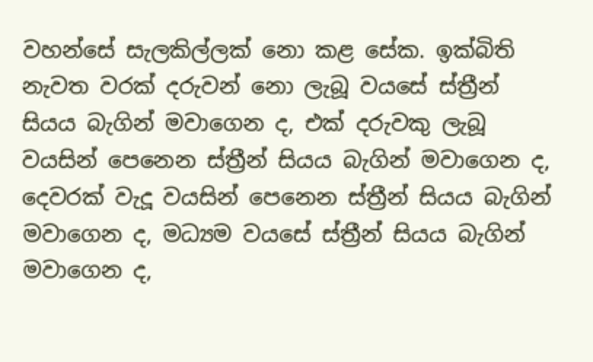වහන්සේ සැලකිල්ලක් නො කළ සේක. ඉක්බිති නැවත වරක් දරුවන් නො ලැබූ වයසේ ස්ත්‍රීන් සියය බැගින් මවාගෙන ද, එක් දරුවකු ලැබූ වයසින් පෙනෙන ස්ත්‍රීන් සියය බැගින් මවාගෙන ද, දෙවරක් වැදූ වයසින් පෙනෙන ස්ත්‍රීන් සියය බැගින් මවාගෙන ද, මධ්‍යම වයසේ ස්ත්‍රීන් සියය බැගින් මවාගෙන ද,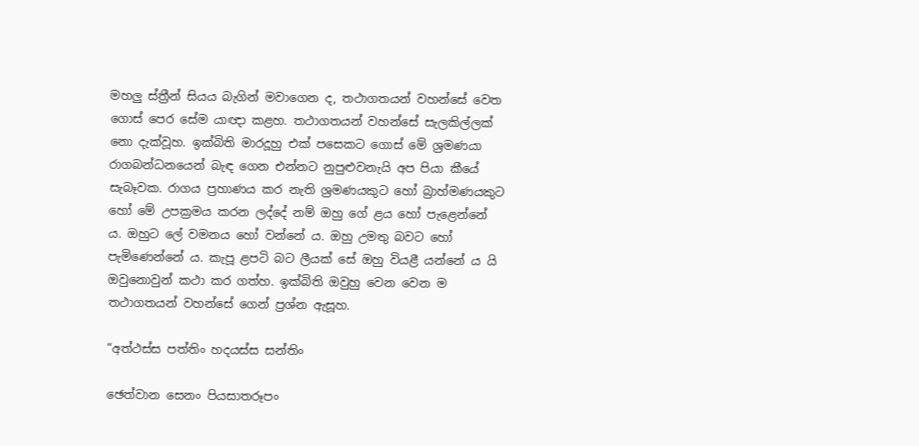මහලු ස්ත්‍රීන් සියය බැගින් මවාගෙන ද, තථාගතයන් වහන්සේ වෙත ගොස් පෙර සේම යාඥා කළහ. තථාගතයන් වහන්සේ සැලකිල්ලක් නො දැක්වූහ. ඉක්බිති මාරදූහු එක් පසෙකට ගොස් මේ ශ්‍ර‍මණයා රාගබන්ධනයෙන් බැඳ ගෙන එන්නට නුපුළුවනැයි අප පියා කීයේ සැබෑවක. රාගය ප්‍ර‍හාණය කර නැති ශ්‍ර‍මණයකුට හෝ බ්‍රාහ්මණයකුට හෝ මේ උපක්‍ර‍මය කරන ලද්දේ නම් ඔහු ගේ ළය හෝ පැළෙන්නේ ය. ඔහුට ලේ වමනය හෝ වන්නේ ය. ඔහු උමතු බවට හෝ පැමිණෙන්නේ ය. කැපූ ළපටි බට ලීයක් සේ ඔහු වියළී යන්නේ ය යි ඔවුනොවුන් කථා කර ගත්හ. ඉක්බිති ඔවුහු වෙන වෙන ම තථාගතයන් වහන්සේ ගෙන් ප්‍ර‍ශ්න ඇසූහ.

“අත්ථස්ස පත්තිං හදයස්ස සන්තිං

ඡෙත්වාන සෙනං පියසාතරූපං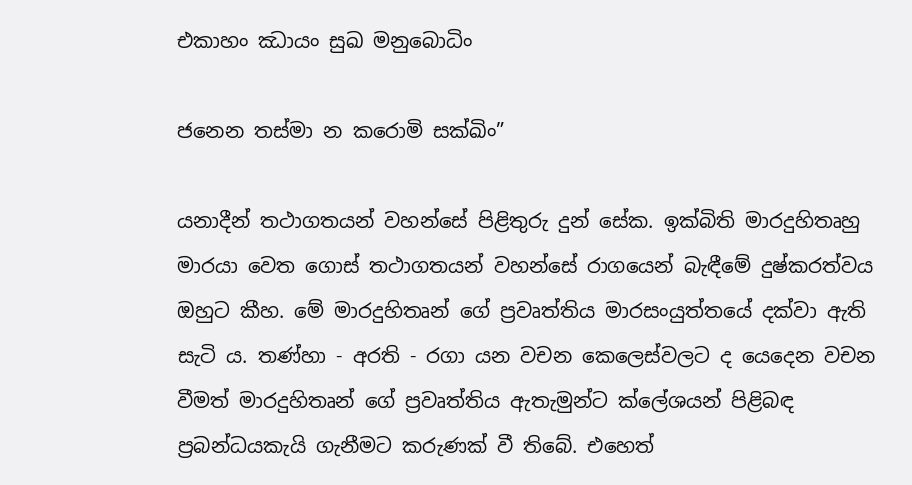එකාහං ඣායං සුඛ මනුබොධිං

ජනෙන තස්මා න කරොමි සක්ඛිං”

යනාදීන් තථාගතයන් වහන්සේ පිළිතුරු දුන් සේක. ඉක්බිති මාරදුහිතෘහු මාරයා වෙත ගොස් තථාගතයන් වහන්සේ රාගයෙන් බැඳීමේ දුෂ්කරත්වය ඔහුට කීහ. මේ මාරදුහිතෘන් ගේ ප්‍ර‍වෘත්තිය මාරසංයුත්තයේ දක්වා ඇති සැටි ය. තණ්හා - අරති - රගා යන වචන කෙලෙස්වලට ද යෙදෙන වචන වීමත් මාරදුහිතෘන් ගේ ප්‍ර‍වෘත්තිය ඇතැමුන්ට ක්ලේශයන් පිළිබඳ ප්‍ර‍බන්ධයකැයි ගැනීමට කරුණක් වී තිබේ. එහෙත්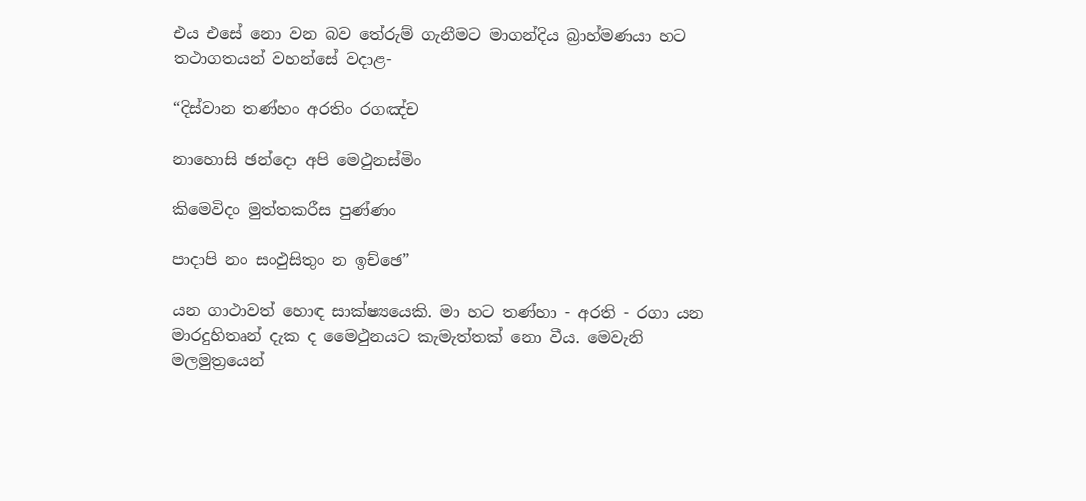එය එසේ නො වන බව තේරුම් ගැනීමට මාගන්දිය බ්‍රාහ්මණයා හට තථාගතයන් වහන්සේ වදාළ-

“දිස්වාන තණ්හං අරතිං රගඤ්ච

නාහොසි ඡන්දො අපි මෙථුනස්මිං

කිමෙවිදං මුත්තකරීස පුණ්ණං

පාදාපි නං සංඵුසිතුං න ඉච්ඡෙ”

යන ගාථාවත් හොඳ සාක්ෂ්‍යයෙකි. මා හට තණ්හා - අරති - රගා යන මාරදුහිතෘන් දැක ද මෛථුනයට කැමැත්තක් නො වීය. මෙවැනි මලමුත්‍රයෙන්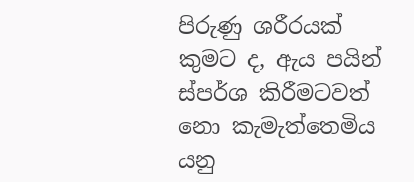පිරුණු ශරීරයක් කුමට ද, ඇය පයින් ස්පර්ශ කිරීමටවත් නො කැමැත්තෙමිය යනු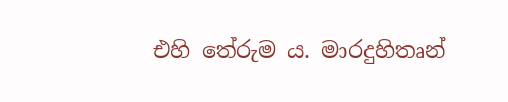එහි තේරුම ය. මාරදුහිතෘන්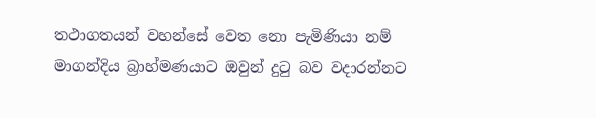තථාගතයන් වහන්සේ වෙත නො පැමිණියා නම් මාගන්දිය බ්‍රාහ්මණයාට ඔවුන් දුටු බව වදාරන්නට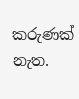කරුණක් නැත.